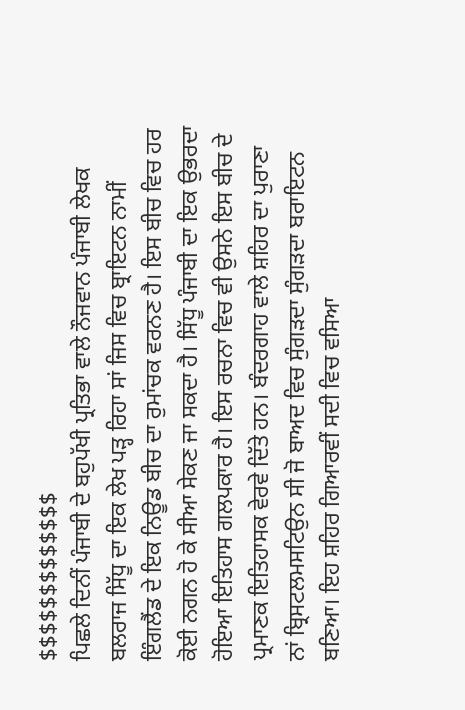$$$$$$$$$$$$$
ਪਿਛਲੇ ਦਿਨੀਂ ਪੰਜਾਬੀ ਦੇ ਬਹੁਪੱਖੀ ਪ੍ਰਤਿਭਾ ਵਾਲੇ ਨੌਜਵਾਨ ਪੰਜਾਬੀ ਲੇਖਕ ਬਲਰਾਜ ਸਿੱਧੂ ਦਾ ਇਕ ਲੇਖ ਪੜ੍ਹ ਰਿਹਾ ਸਾਂ ਜਿਸ ਵਿਚ ਬ੍ਰਾਇਟਨ ਨਾਮੀਂ ਇੰਗਲੈਂਡ ਦੇ ਇਕ ਨਿਊਡ ਬੀਚ ਦਾ ਰੁਮਾਂਚਕ ਵਰਨਣ ਹੈ। ਇਸ ਬੀਚ ਵਿਚ ਹਰ ਕੋਈ ਨਗਨ ਹੋ ਕੇ ਸੀਆ ਸੇਕਣ ਜਾ ਸਕਦਾ ਹੈ। ਸਿੱਧੂ ਪੰਜਾਬੀ ਦਾ ਇਕ ਉਭਰਦਾ ਹੋਇਆ ਇਤਿਹਾਸ ਗਲਪਕਾਰ ਹੈ। ਇਸ ਰਚਨਾ ਵਿਚ ਵੀ ਉਸਨੇ ਇਸ ਬੀਚ ਦੇ ਪ੍ਰਮਾਣਕ ਇਤਿਹਾਸਕ ਵੇਰਵੇ ਦਿੱਤੇ ਹਨ। ਬੰਦਰਗਾਹ ਵਾਲੇ ਸ਼ਹਿਰ ਦਾ ਪੁਰਾਣਾ ਨਾਂ ਬ੍ਰਿਸਟਲਮਸਟਿਉਨ ਸੀ ਜੋ ਬਾਅਦ ਵਿਚ ਸੁੰਗੜਦਾ ਸੁੰਗੜਦਾ ਬਰਾਇਟਨ ਬਣਿਆ। ਇਹ ਸ਼ਹਿਰ ਗਿਆਰਵੀਂ ਸਦੀ ਵਿਚ ਵਸਿਆ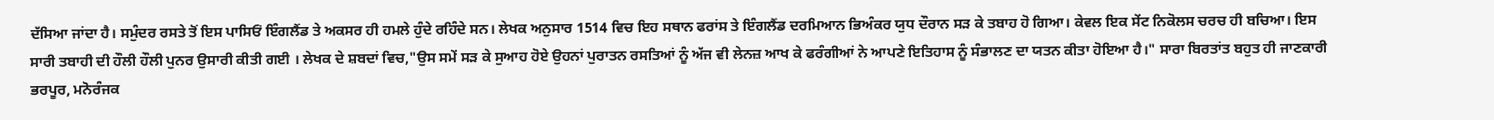ਦੱਸਿਆ ਜਾਂਦਾ ਹੈ। ਸਮੁੰਦਰ ਰਸਤੇ ਤੋਂ ਇਸ ਪਾਸਿਓਂ ਇੰਗਲੈਂਡ ਤੇ ਅਕਸਰ ਹੀ ਹਮਲੇ ਹੁੰਦੇ ਰਹਿੰਦੇ ਸਨ। ਲੇਖਕ ਅਨੁਸਾਰ 1514 ਵਿਚ ਇਹ ਸਥਾਨ ਫਰਾਂਸ ਤੇ ਇੰਗਲੈਂਡ ਦਰਮਿਆਨ ਭਿਅੰਕਰ ਯੁਧ ਦੌਰਾਨ ਸੜ ਕੇ ਤਬਾਹ ਹੋ ਗਿਆ। ਕੇਵਲ ਇਕ ਸੇਂਟ ਨਿਕੋਲਸ ਚਰਚ ਹੀ ਬਚਿਆ। ਇਸ ਸਾਰੀ ਤਬਾਹੀ ਦੀ ਹੌਲੀ ਹੌਲੀ ਪੁਨਰ ਉਸਾਰੀ ਕੀਤੀ ਗਈ । ਲੇਖਕ ਦੇ ਸ਼ਬਦਾਂ ਵਿਚ,"ਉਸ ਸਮੇਂ ਸੜ ਕੇ ਸੁਆਹ ਹੋਏ ਉਹਨਾਂ ਪੁਰਾਤਨ ਰਸਤਿਆਂ ਨੂੰ ਅੱਜ ਵੀ ਲੇਨਜ਼ ਆਖ ਕੇ ਫਰੰਗੀਆਂ ਨੇ ਆਪਣੇ ਇਤਿਹਾਸ ਨੂੰ ਸੰਭਾਲਣ ਦਾ ਯਤਨ ਕੀਤਾ ਹੋਇਆ ਹੈ।" ਸਾਰਾ ਬਿਰਤਾਂਤ ਬਹੁਤ ਹੀ ਜਾਣਕਾਰੀ ਭਰਪੂਰ, ਮਨੋਰੰਜਕ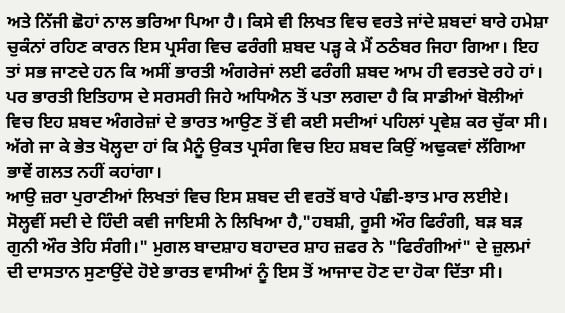ਅਤੇ ਨਿੱਜੀ ਛੋਹਾਂ ਨਾਲ ਭਰਿਆ ਪਿਆ ਹੈ। ਕਿਸੇ ਵੀ ਲਿਖਤ ਵਿਚ ਵਰਤੇ ਜਾਂਦੇ ਸ਼ਬਦਾਂ ਬਾਰੇ ਹਮੇਸ਼ਾ ਚੁਕੰਨਾਂ ਰਹਿਣ ਕਾਰਨ ਇਸ ਪ੍ਰਸੰਗ ਵਿਚ ਫਰੰਗੀ ਸ਼ਬਦ ਪੜ੍ਹ ਕੇ ਮੈਂ ਠਠੰਬਰ ਜਿਹਾ ਗਿਆ। ਇਹ ਤਾਂ ਸਭ ਜਾਣਦੇ ਹਨ ਕਿ ਅਸੀਂ ਭਾਰਤੀ ਅੰਗਰੇਜਾਂ ਲਈ ਫਰੰਗੀ ਸ਼ਬਦ ਆਮ ਹੀ ਵਰਤਦੇ ਰਹੇ ਹਾਂ। ਪਰ ਭਾਰਤੀ ਇਤਿਹਾਸ ਦੇ ਸਰਸਰੀ ਜਿਹੇ ਅਧਿਐਨ ਤੋਂ ਪਤਾ ਲਗਦਾ ਹੈ ਕਿ ਸਾਡੀਆਂ ਬੋਲੀਆਂ ਵਿਚ ਇਹ ਸ਼ਬਦ ਅੰਗਰੇਜ਼ਾਂ ਦੇ ਭਾਰਤ ਆਉਣ ਤੋਂ ਵੀ ਕਈ ਸਦੀਆਂ ਪਹਿਲਾਂ ਪ੍ਰਵੇਸ਼ ਕਰ ਚੁੱਕਾ ਸੀ। ਅੱਗੇ ਜਾ ਕੇ ਭੇਤ ਖੋਲ੍ਹਦਾ ਹਾਂ ਕਿ ਮੈਨੂੰ ਉਕਤ ਪ੍ਰਸੰਗ ਵਿਚ ਇਹ ਸ਼ਬਦ ਕਿਉਂ ਅਢੁਕਵਾਂ ਲੱਗਿਆ ਭਾਵੇਂ ਗਲਤ ਨਹੀਂ ਕਹਾਂਗਾ।
ਆਉ ਜ਼ਰਾ ਪੁਰਾਣੀਆਂ ਲਿਖਤਾਂ ਵਿਚ ਇਸ ਸ਼ਬਦ ਦੀ ਵਰਤੋਂ ਬਾਰੇ ਪੰਛੀ-ਝਾਤ ਮਾਰ ਲਈਏ। ਸੋਲ੍ਹਵੀਂ ਸਦੀ ਦੇ ਹਿੰਦੀ ਕਵੀ ਜਾਇਸੀ ਨੇ ਲਿਖਿਆ ਹੈ,"ਹਬਸ਼ੀ, ਰੂਸੀ ਔਰ ਫਿਰੰਗੀ, ਬੜ ਬੜ ਗੁਨੀ ਔਰ ਤੇਹਿ ਸੰਗੀ।" ਮੁਗਲ ਬਾਦਸ਼ਾਹ ਬਹਾਦਰ ਸ਼ਾਹ ਜ਼ਫਰ ਨੇ "ਫਿਰੰਗੀਆਂ" ਦੇ ਜ਼ੁਲਮਾਂ ਦੀ ਦਾਸਤਾਨ ਸੁਣਾਉਂਦੇ ਹੋਏ ਭਾਰਤ ਵਾਸੀਆਂ ਨੂੰ ਇਸ ਤੋਂ ਆਜਾਦ ਹੋਣ ਦਾ ਹੋਕਾ ਦਿੱਤਾ ਸੀ।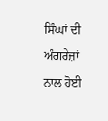ਸਿੰਘਾਂ ਦੀ ਅੰਗਰੇਜ਼ਾਂ ਨਾਲ ਹੋਈ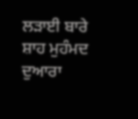ਲੜਾਈ ਬਾਰੇ ਸ਼ਾਹ ਮੁਹੰਮਦ ਦੁਆਰਾ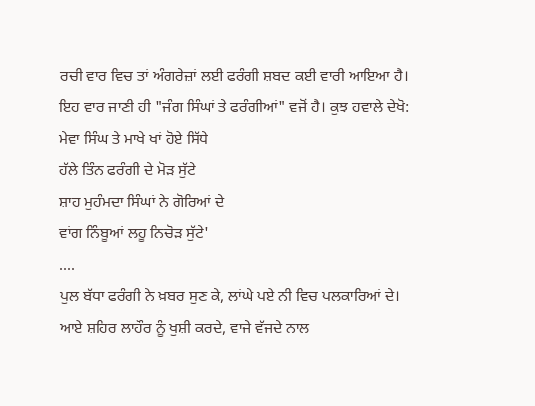ਰਚੀ ਵਾਰ ਵਿਚ ਤਾਂ ਅੰਗਰੇਜ਼ਾਂ ਲਈ ਫਰੰਗੀ ਸ਼ਬਦ ਕਈ ਵਾਰੀ ਆਇਆ ਹੈ। ਇਹ ਵਾਰ ਜਾਣੀ ਹੀ "ਜੰਗ ਸਿੰਘਾਂ ਤੇ ਫਰੰਗੀਆਂ" ਵਜੋਂ ਹੈ। ਕੁਝ ਹਵਾਲੇ ਦੇਖੋ:
ਮੇਵਾ ਸਿੰਘ ਤੇ ਮਾਖੇ ਖਾਂ ਹੋਏ ਸਿੱਧੇ
ਹੱਲੇ ਤਿੰਨ ਫਰੰਗੀ ਦੇ ਮੋੜ ਸੁੱਟੇ
ਸ਼ਾਹ ਮੁਹੰਮਦਾ ਸਿੰਘਾਂ ਨੇ ਗੋਰਿਆਂ ਦੇ
ਵਾਂਗ ਨਿੰਬੂਆਂ ਲਹੂ ਨਿਚੋੜ ਸੁੱਟੇ'
....
ਪੁਲ ਬੱਧਾ ਫਰੰਗੀ ਨੇ ਖ਼ਬਰ ਸੁਣ ਕੇ, ਲਾਂਘੇ ਪਏ ਨੀ ਵਿਚ ਪਲਕਾਰਿਆਂ ਦੇ।
ਆਏ ਸ਼ਹਿਰ ਲਾਹੌਰ ਨੂੰ ਖੁਸ਼ੀ ਕਰਦੇ, ਵਾਜੇ ਵੱਜਦੇ ਨਾਲ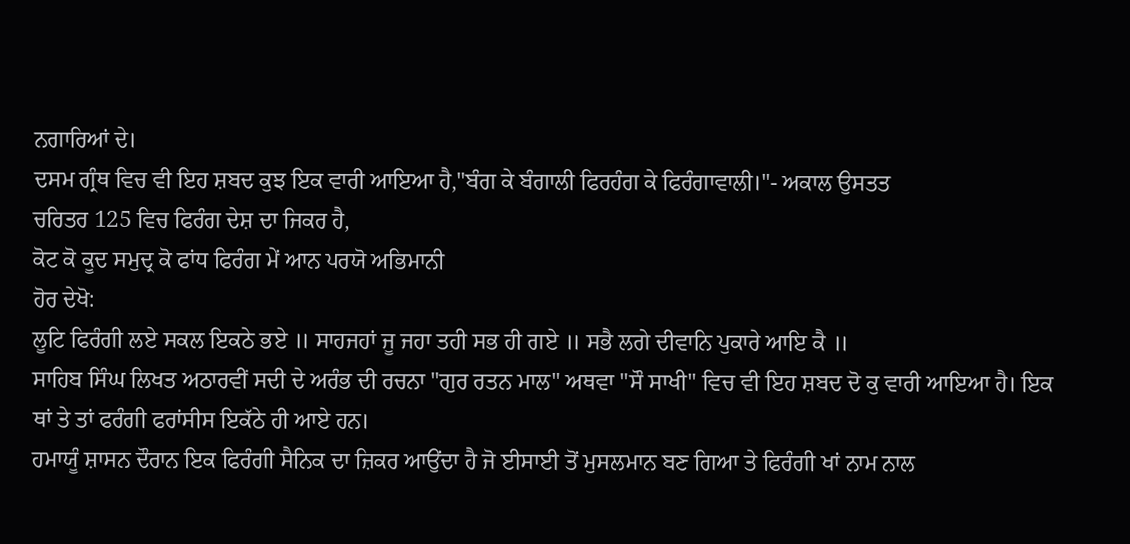ਨਗਾਰਿਆਂ ਦੇ।
ਦਸਮ ਗ੍ਰੰਥ ਵਿਚ ਵੀ ਇਹ ਸ਼ਬਦ ਕੁਝ ਇਕ ਵਾਰੀ ਆਇਆ ਹੈ,"ਬੰਗ ਕੇ ਬੰਗਾਲੀ ਫਿਰਹੰਗ ਕੇ ਫਿਰੰਗਾਵਾਲੀ।"- ਅਕਾਲ ਉਸਤਤ
ਚਰਿਤਰ 125 ਵਿਚ ਫਿਰੰਗ ਦੇਸ਼ ਦਾ ਜਿਕਰ ਹੈ,
ਕੋਟ ਕੋ ਕੂਦ ਸਮੁਦ੍ਰ ਕੋ ਫਾਂਧ ਫਿਰੰਗ ਮੇਂ ਆਨ ਪਰਯੋ ਅਭਿਮਾਨੀ
ਹੋਰ ਦੇਖੋ:
ਲੂਟਿ ਫਿਰੰਗੀ ਲਏ ਸਕਲ ਇਕਠੇ ਭਏ ॥ ਸਾਹਜਹਾਂ ਜੂ ਜਹਾ ਤਹੀ ਸਭ ਹੀ ਗਏ ॥ ਸਭੈ ਲਗੇ ਦੀਵਾਨਿ ਪੁਕਾਰੇ ਆਇ ਕੈ ॥
ਸਾਹਿਬ ਸਿੰਘ ਲਿਖਤ ਅਠਾਰਵੀਂ ਸਦੀ ਦੇ ਅਰੰਭ ਦੀ ਰਚਨਾ "ਗੁਰ ਰਤਨ ਮਾਲ" ਅਥਵਾ "ਸੌ ਸਾਖੀ" ਵਿਚ ਵੀ ਇਹ ਸ਼ਬਦ ਦੋ ਕੁ ਵਾਰੀ ਆਇਆ ਹੈ। ਇਕ ਥਾਂ ਤੇ ਤਾਂ ਫਰੰਗੀ ਫਰਾਂਸੀਸ ਇਕੱਠੇ ਹੀ ਆਏ ਹਨ।
ਹਮਾਯੂੰ ਸ਼ਾਸਨ ਦੌਰਾਨ ਇਕ ਫਿਰੰਗੀ ਸੈਨਿਕ ਦਾ ਜ਼ਿਕਰ ਆਉਂਦਾ ਹੈ ਜੋ ਈਸਾਈ ਤੋਂ ਮੁਸਲਮਾਨ ਬਣ ਗਿਆ ਤੇ ਫਿਰੰਗੀ ਖਾਂ ਨਾਮ ਨਾਲ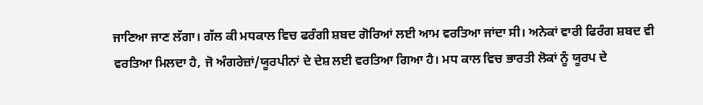ਜਾਣਿਆ ਜਾਣ ਲੱਗਾ। ਗੱਲ ਕੀ ਮਧਕਾਲ ਵਿਚ ਫਰੰਗੀ ਸ਼ਬਦ ਗੋਰਿਆਂ ਲਈ ਆਮ ਵਰਤਿਆ ਜਾਂਦਾ ਸੀ। ਅਨੇਕਾਂ ਵਾਰੀ ਫਿਰੰਗ ਸ਼ਬਦ ਵੀ ਵਰਤਿਆ ਮਿਲਦਾ ਹੈ, ਜੋ ਅੰਗਰੇਜ਼ਾਂ/ਯੂਰਪੀਨਾਂ ਦੇ ਦੇਸ਼ ਲਈ ਵਰਤਿਆ ਗਿਆ ਹੈ। ਮਧ ਕਾਲ ਵਿਚ ਭਾਰਤੀ ਲੋਕਾਂ ਨੂੰ ਯੂਰਪ ਦੇ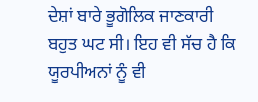ਦੇਸ਼ਾਂ ਬਾਰੇ ਭੂਗੋਲਿਕ ਜਾਣਕਾਰੀ ਬਹੁਤ ਘਟ ਸੀ। ਇਹ ਵੀ ਸੱਚ ਹੈ ਕਿ ਯੂਰਪੀਅਨਾਂ ਨੂੰ ਵੀ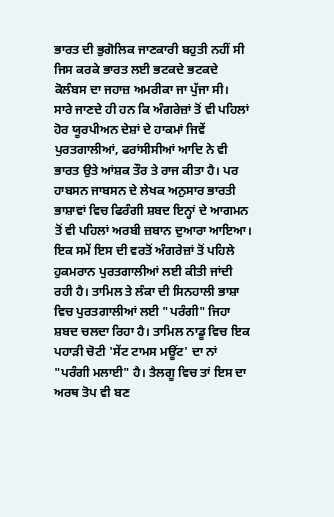ਭਾਰਤ ਦੀ ਭੁਗੋਲਿਕ ਜਾਣਕਾਰੀ ਬਹੁਤੀ ਨਹੀਂ ਸੀ ਜਿਸ ਕਰਕੇ ਭਾਰਤ ਲਈ ਭਟਕਦੇ ਭਟਕਦੇ ਕੋਲੰਬਸ ਦਾ ਜਹਾਜ਼ ਅਮਰੀਕਾ ਜਾ ਪੁੱਜਾ ਸੀ।
ਸਾਰੇ ਜਾਣਦੇ ਹੀ ਹਨ ਕਿ ਅੰਗਰੇਜ਼ਾਂ ਤੋਂ ਵੀ ਪਹਿਲਾਂ ਹੋਰ ਯੂਰਪੀਅਨ ਦੇਸ਼ਾਂ ਦੇ ਹਾਕਮਾਂ ਜਿਵੇਂ ਪੁਰਤਗਾਲੀਆਂ, ਫਰਾਂਸੀਸੀਆਂ ਆਦਿ ਨੇ ਵੀ ਭਾਰਤ ਉਤੇ ਆਂਸ਼ਕ ਤੌਰ ਤੇ ਰਾਜ ਕੀਤਾ ਹੈ। ਪਰ ਹਾਬਸਨ ਜਾਬਸਨ ਦੇ ਲੇਖਕ ਅਨੁਸਾਰ ਭਾਰਤੀ ਭਾਸ਼ਾਵਾਂ ਵਿਚ ਫਿਰੰਗੀ ਸ਼ਬਦ ਇਨ੍ਹਾਂ ਦੇ ਆਗਮਨ ਤੋਂ ਵੀ ਪਹਿਲਾਂ ਅਰਬੀ ਜ਼ਬਾਨ ਦੁਆਰਾ ਆਇਆ। ਇਕ ਸਮੇਂ ਇਸ ਦੀ ਵਰਤੋਂ ਅੰਗਰੇਜ਼ਾਂ ਤੋਂ ਪਹਿਲੇ ਹੁਕਮਰਾਨ ਪੁਰਤਗਾਲੀਆਂ ਲਈ ਕੀਤੀ ਜਾਂਦੀ ਰਹੀ ਹੈ। ਤਾਮਿਲ ਤੇ ਲੰਕਾ ਦੀ ਸਿਨਹਾਲੀ ਭਾਸ਼ਾ ਵਿਚ ਪੁਰਤਗਾਲੀਆਂ ਲਈ "ਪਰੰਗੀ" ਜਿਹਾ ਸ਼ਬਦ ਚਲਦਾ ਰਿਹਾ ਹੈ। ਤਾਮਿਲ ਨਾਡੂ ਵਿਚ ਇਕ ਪਹਾੜੀ ਚੋਟੀ 'ਸੇਂਟ ਟਾਮਸ ਮਊਂਟ' ਦਾ ਨਾਂ "ਪਰੰਗੀ ਮਲਾਈ" ਹੈ। ਤੈਲਗੂ ਵਿਚ ਤਾਂ ਇਸ ਦਾ ਅਰਥ ਤੋਪ ਵੀ ਬਣ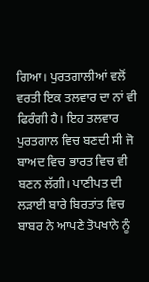ਗਿਆ। ਪੁਰਤਗਾਲੀਆਂ ਵਲੋਂ ਵਰਤੀ ਇਕ ਤਲਵਾਰ ਦਾ ਨਾਂ ਵੀ ਫਿਰੰਗੀ ਹੈ। ਇਹ ਤਲਵਾਰ ਪੁਰਤਗਾਲ ਵਿਚ ਬਣਦੀ ਸੀ ਜੋ ਬਾਅਦ ਵਿਚ ਭਾਰਤ ਵਿਚ ਵੀ ਬਣਨ ਲੱਗੀ। ਪਾਣੀਪਤ ਦੀ ਲੜਾਈ ਬਾਰੇ ਬਿਰਤਾਂਤ ਵਿਚ ਬਾਬਰ ਨੇ ਆਪਣੇ ਤੋਪਖਾਨੇ ਨੂੰ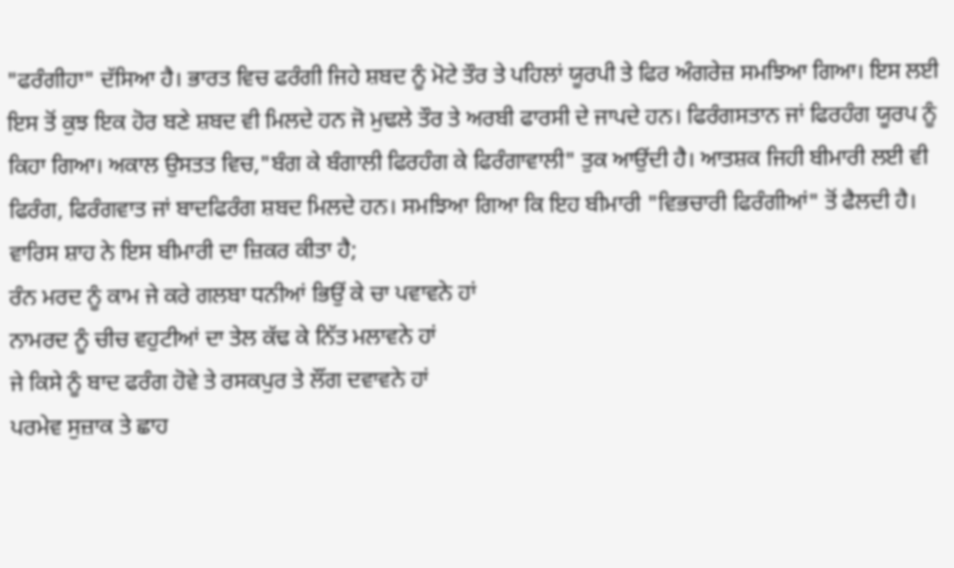"ਫਰੰਗੀਹਾ" ਦੱਸਿਆ ਹੈ। ਭਾਰਤ ਵਿਚ ਫਰੰਗੀ ਜਿਹੇ ਸ਼ਬਦ ਨੂੰ ਮੋਟੇ ਤੌਰ ਤੇ ਪਹਿਲਾਂ ਯੂਰਪੀ ਤੇ ਫਿਰ ਅੰਗਰੇਜ਼ ਸਮਝਿਆ ਗਿਆ। ਇਸ ਲਈ ਇਸ ਤੋਂ ਕੁਝ ਇਕ ਹੋਰ ਬਣੇ ਸ਼ਬਦ ਵੀ ਮਿਲਦੇ ਹਨ ਜੋ ਮੁਢਲੇ ਤੌਰ ਤੇ ਅਰਬੀ ਫਾਰਸੀ ਦੇ ਜਾਪਦੇ ਹਨ। ਫਿਰੰਗਸਤਾਨ ਜਾਂ ਫਿਰਹੰਗ ਯੂਰਪ ਨੂੰ ਕਿਹਾ ਗਿਆ। ਅਕਾਲ ਉਸਤਤ ਵਿਚ,"ਬੰਗ ਕੇ ਬੰਗਾਲੀ ਫਿਰਹੰਗ ਕੇ ਫਿਰੰਗਾਵਾਲੀ" ਤੁਕ ਆਉਂਦੀ ਹੈ। ਆਤਸ਼ਕ ਜਿਹੀ ਬੀਮਾਰੀ ਲਈ ਵੀ ਫਿਰੰਗ, ਫਿਰੰਗਵਾਤ ਜਾਂ ਬਾਦਫਿਰੰਗ ਸ਼ਬਦ ਮਿਲਦੇ ਹਨ। ਸਮਝਿਆ ਗਿਆ ਕਿ ਇਹ ਬੀਮਾਰੀ "ਵਿਭਚਾਰੀ ਫਿਰੰਗੀਆਂ" ਤੋਂ ਫੈਲਦੀ ਹੈ। ਵਾਰਿਸ ਸ਼ਾਹ ਨੇ ਇਸ ਬੀਮਾਰੀ ਦਾ ਜ਼ਿਕਰ ਕੀਤਾ ਹੈ;
ਰੰਨ ਮਰਦ ਨੂੰ ਕਾਮ ਜੇ ਕਰੇ ਗਲਬਾ ਧਨੀਆਂ ਭਿਉਂ ਕੇ ਚਾ ਪਵਾਵਨੇ ਹਾਂ
ਨਾਮਰਦ ਨੂੰ ਚੀਚ ਵਹੁਟੀਆਂ ਦਾ ਤੇਲ ਕੱਢ ਕੇ ਨਿੱਤ ਮਲਾਵਨੇ ਹਾਂ
ਜੇ ਕਿਸੇ ਨੂੰ ਬਾਦ ਫਰੰਗ ਹੋਵੇ ਤੇ ਰਸਕਪੁਰ ਤੇ ਲੌਂਗ ਦਵਾਵਨੇ ਹਾਂ
ਪਰਮੇਵ ਸੁਜ਼ਾਕ ਤੇ ਛਾਹ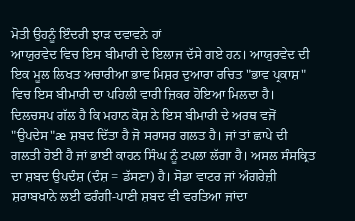ਮੋਤੀ ਉਹਨੂੰ ਇੰਦਰੀ ਝਾੜ ਦਵਾਵਨੇ ਹਾਂ
ਆਯੁਰਵੇਦ ਵਿਚ ਇਸ ਬੀਮਾਰੀ ਦੇ ਇਲਾਜ ਦੱਸੇ ਗਏ ਹਨ। ਆਯੁਰਵੇਦ ਦੀ ਇਕ ਮੂਲ ਲਿਖਤ ਅਚਾਰੀਆ ਭਾਵ ਮਿਸ਼ਰ ਦੁਆਰਾ ਰਚਿਤ "ਭਾਵ ਪ੍ਰਕਾਸ਼" ਵਿਚ ਇਸ ਬੀਮਾਰੀ ਦਾ ਪਹਿਲੀ ਵਾਰੀ ਜ਼ਿਕਰ ਹੋਇਆ ਮਿਲਦਾ ਹੈ। ਦਿਲਚਸਪ ਗੱਲ ਹੈ ਕਿ ਮਹਾਨ ਕੋਸ਼ ਨੇ ਇਸ ਬੀਮਾਰੀ ਦੇ ਅਰਥ ਵਜੋਂ "ਉਪਦੇਸ"æ ਸ਼ਬਦ ਦਿੱਤਾ ਹੈ ਜੋ ਸਰਾਸਰ ਗਲਤ ਹੈ। ਜਾਂ ਤਾਂ ਛਾਪੇ ਦੀ ਗਲਤੀ ਹੋਈ ਹੈ ਜਾਂ ਭਾਈ ਕਾਹਨ ਸਿੰਘ ਨੂੰ ਟਪਲਾ ਲੱਗਾ ਹੈ। ਅਸਲ ਸੰਸਕ੍ਰਿਤ ਦਾ ਸ਼ਬਦ ਉਪਦੰਸ਼ (ਦੰਸ਼ = ਡੱਸਣਾ) ਹੈ। ਸੋਡਾ ਵਾਟਰ ਜਾਂ ਅੰਗਰੇਜ਼ੀ ਸ਼ਰਾਬਖਾਨੇ ਲਈ ਫਰੰਗੀ-ਪਾਣੀ ਸ਼ਬਦ ਵੀ ਵਰਤਿਆ ਜਾਂਦਾ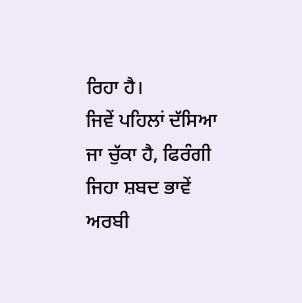ਰਿਹਾ ਹੈ।
ਜਿਵੇਂ ਪਹਿਲਾਂ ਦੱਸਿਆ ਜਾ ਚੁੱਕਾ ਹੈ, ਫਿਰੰਗੀ ਜਿਹਾ ਸ਼ਬਦ ਭਾਵੇਂ ਅਰਬੀ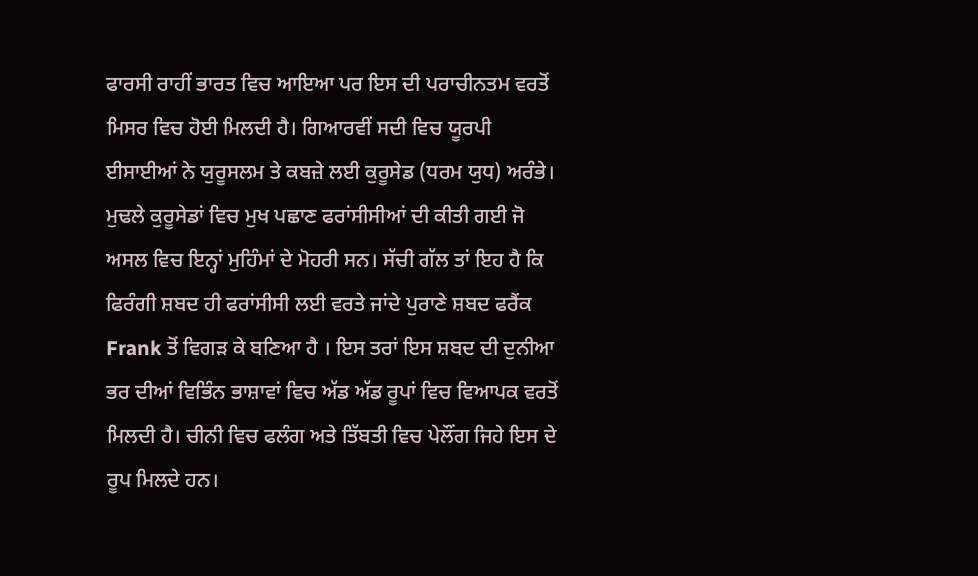ਫਾਰਸੀ ਰਾਹੀਂ ਭਾਰਤ ਵਿਚ ਆਇਆ ਪਰ ਇਸ ਦੀ ਪਰਾਚੀਨਤਮ ਵਰਤੋਂ ਮਿਸਰ ਵਿਚ ਹੋਈ ਮਿਲਦੀ ਹੈ। ਗਿਆਰਵੀਂ ਸਦੀ ਵਿਚ ਯੂਰਪੀ ਈਸਾਈਆਂ ਨੇ ਯੁਰੂਸਲਮ ਤੇ ਕਬਜ਼ੇ ਲਈ ਕੁਰੂਸੇਡ (ਧਰਮ ਯੁਧ) ਅਰੰਭੇ। ਮੁਢਲੇ ਕੁਰੂਸੇਡਾਂ ਵਿਚ ਮੁਖ ਪਛਾਣ ਫਰਾਂਸੀਸੀਆਂ ਦੀ ਕੀਤੀ ਗਈ ਜੋ ਅਸਲ ਵਿਚ ਇਨ੍ਹਾਂ ਮੁਹਿੰਮਾਂ ਦੇ ਮੋਹਰੀ ਸਨ। ਸੱਚੀ ਗੱਲ ਤਾਂ ਇਹ ਹੈ ਕਿ ਫਿਰੰਗੀ ਸ਼ਬਦ ਹੀ ਫਰਾਂਸੀਸੀ ਲਈ ਵਰਤੇ ਜਾਂਦੇ ਪੁਰਾਣੇ ਸ਼ਬਦ ਫਰੈਂਕ Frank ਤੋਂ ਵਿਗੜ ਕੇ ਬਣਿਆ ਹੈ । ਇਸ ਤਰਾਂ ਇਸ ਸ਼ਬਦ ਦੀ ਦੁਨੀਆ ਭਰ ਦੀਆਂ ਵਿਭਿੰਨ ਭਾਸ਼ਾਵਾਂ ਵਿਚ ਅੱਡ ਅੱਡ ਰੂਪਾਂ ਵਿਚ ਵਿਆਪਕ ਵਰਤੋਂ ਮਿਲਦੀ ਹੈ। ਚੀਨੀ ਵਿਚ ਫਲੰਗ ਅਤੇ ਤਿੱਬਤੀ ਵਿਚ ਪੇਲੌਂਗ ਜਿਹੇ ਇਸ ਦੇ ਰੂਪ ਮਿਲਦੇ ਹਨ।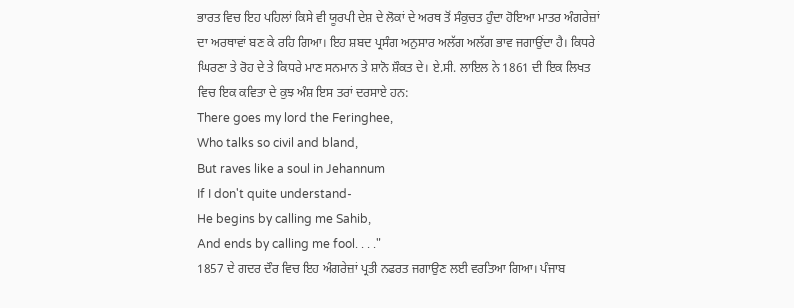ਭਾਰਤ ਵਿਚ ਇਹ ਪਹਿਲਾਂ ਕਿਸੇ ਵੀ ਯੂਰਪੀ ਦੇਸ਼ ਦੇ ਲੋਕਾਂ ਦੇ ਅਰਥ ਤੋਂ ਸੰਕੁਚਤ ਹੁੰਦਾ ਹੋਇਆ ਮਾਤਰ ਅੰਗਰੇਜ਼ਾਂ ਦਾ ਅਰਥਾਵਾਂ ਬਣ ਕੇ ਰਹਿ ਗਿਆ। ਇਹ ਸ਼ਬਦ ਪ੍ਰਸੰਗ ਅਨੁਸਾਰ ਅਲੱਗ ਅਲੱਗ ਭਾਵ ਜਗਾਉਂਦਾ ਹੈ। ਕਿਧਰੇ ਘਿਰਣਾ ਤੇ ਰੋਹ ਦੇ ਤੇ ਕਿਧਰੇ ਮਾਣ ਸਨਮਾਨ ਤੇ ਸ਼ਾਨੋ ਸ਼ੌਕਤ ਦੇ। ਏ.ਸੀ. ਲਾਇਲ ਨੇ 1861 ਦੀ ਇਕ ਲਿਖਤ ਵਿਚ ਇਕ ਕਵਿਤਾ ਦੇ ਕੁਝ ਅੰਸ਼ ਇਸ ਤਰਾਂ ਦਰਸਾਏ ਹਨ:
There goes my lord the Feringhee,
Who talks so civil and bland,
But raves like a soul in Jehannum
If I don't quite understand-
He begins by calling me Sahib,
And ends by calling me fool. . . ."
1857 ਦੇ ਗਦਰ ਦੌਰ ਵਿਚ ਇਹ ਅੰਗਰੇਜ਼ਾਂ ਪ੍ਰਤੀ ਨਫਰਤ ਜਗਾਉਣ ਲਈ ਵਰਤਿਆ ਗਿਆ। ਪੰਜਾਬ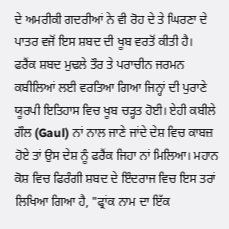ਦੇ ਅਮਰੀਕੀ ਗਦਰੀਆਂ ਨੇ ਵੀ ਰੋਹ ਦੇ ਤੇ ਘਿਰਣਾ ਦੇ ਪਾਤਰ ਵਜੋਂ ਇਸ ਸ਼ਬਦ ਦੀ ਖੂਬ ਵਰਤੋਂ ਕੀਤੀ ਹੈ।
ਫਰੈਂਕ ਸ਼ਬਦ ਮੁਢਲੇ ਤੌਰ ਤੇ ਪਰਾਚੀਨ ਜਰਮਨ ਕਬੀਲਿਆਂ ਲਈ ਵਰਤਿਆ ਗਿਆ ਜਿਨ੍ਹਾਂ ਦੀ ਪੁਰਾਣੇ ਯੂਰਪੀ ਇਤਿਹਾਸ ਵਿਚ ਖੂਬ ਚੜ੍ਹਤ ਹੋਈ। ਏਹੀ ਕਬੀਲੇ ਗੌਲ (Gaul) ਨਾਂ ਨਾਲ ਜਾਣੇ ਜਾਂਦੇ ਦੇਸ਼ ਵਿਚ ਕਾਬਜ਼ ਹੋਏ ਤਾਂ ਉਸ ਦੇਸ਼ ਨੂੰ ਫਰੈਂਕ ਜਿਹਾ ਨਾਂ ਮਿਲਿਆ। ਮਹਾਨ ਕੋਸ਼ ਵਿਚ ਫਿਰੰਗੀ ਸ਼ਬਦ ਦੇ ਇੰਦਰਾਜ ਵਿਚ ਇਸ ਤਰਾਂ ਲਿਖਿਆ ਗਿਆ ਹੈ, "ਫ੍ਰਾਂਕ ਨਾਮ ਦਾ ਇੱਕ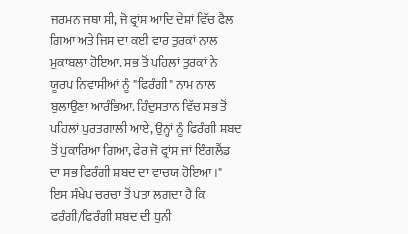ਜਰਮਨ ਜਥਾ ਸੀ, ਜੋ ਫ੍ਰਾਂਸ ਆਦਿ ਦੇਸ਼ਾਂ ਵਿੱਚ ਫੈਲ ਗਿਆ ਅਤੇ ਜਿਸ ਦਾ ਕਈ ਵਾਰ ਤੁਰਕਾਂ ਨਾਲ ਮੁਕਾਬਲਾ ਹੋਇਆ. ਸਭ ਤੋਂ ਪਹਿਲਾਂ ਤੁਰਕਾਂ ਨੇ ਯੂਰਪ ਨਿਵਾਸੀਆਂ ਨੂੰ "ਫਿਰੰਗੀ" ਨਾਮ ਨਾਲ ਬੁਲਾਉਣਾ ਆਰੰਭਿਆ. ਹਿੰਦੁਸਤਾਨ ਵਿੱਚ ਸਭ ਤੋਂ ਪਹਿਲਾਂ ਪੁਰਤਗਾਲੀ ਆਏ, ਉਨ੍ਹਾਂ ਨੂੰ ਫਿਰੰਗੀ ਸ਼ਬਦ ਤੋਂ ਪੁਕਾਰਿਆ ਗਿਆ, ਫੇਰ ਜੋ ਫ੍ਰਾਂਸ ਜਾਂ ਇੰਗਲੈਂਡ ਦਾ ਸਭ ਫਿਰੰਗੀ ਸ਼ਬਦ ਦਾ ਵਾਚਯ ਹੋਇਆ।"
ਇਸ ਸੰਖੇਪ ਚਰਚਾ ਤੋਂ ਪਤਾ ਲਗਦਾ ਹੈ ਕਿ ਫਰੰਗੀ/ਫਿਰੰਗੀ ਸ਼ਬਦ ਦੀ ਧੁਨੀ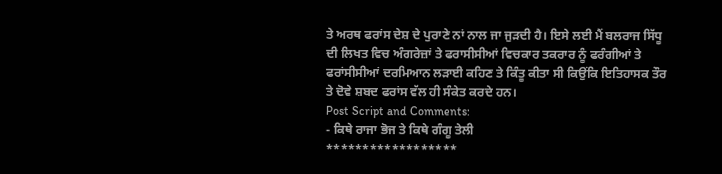ਤੇ ਅਰਥ ਫਰਾਂਸ ਦੇਸ਼ ਦੇ ਪੁਰਾਣੇ ਨਾਂ ਨਾਲ ਜਾ ਜੁੜਦੀ ਹੈ। ਇਸੇ ਲਈ ਮੈਂ ਬਲਰਾਜ ਸਿੱਧੂ ਦੀ ਲਿਖਤ ਵਿਚ ਅੰਗਰੇਜ਼ਾਂ ਤੇ ਫਰਾਸੀਸੀਆਂ ਵਿਚਕਾਰ ਤਕਰਾਰ ਨੂੰ ਫਰੰਗੀਆਂ ਤੇ ਫਰਾਂਸੀਸੀਆਂ ਦਰਮਿਆਨ ਲੜਾਈ ਕਹਿਣ ਤੇ ਕਿੰਤੂ ਕੀਤਾ ਸੀ ਕਿਉਂਕਿ ਇਤਿਹਾਸਕ ਤੌਰ ਤੇ ਦੋਵੇ ਸ਼ਬਦ ਫਰਾਂਸ ਵੱਲ ਹੀ ਸੰਕੇਤ ਕਰਦੇ ਹਨ।
Post Script and Comments:
- ਕਿਥੇ ਰਾਜਾ ਭੋਜ ਤੇ ਕਿਥੇ ਗੰਗੂ ਤੇਲੀ
******************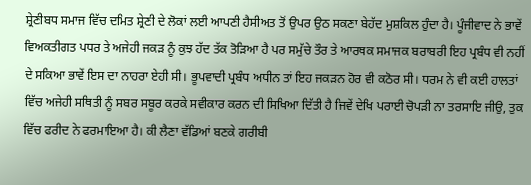ਸ਼੍ਰੇਣੀਬਧ ਸਮਾਜ ਵਿੱਚ ਦਮਿਤ ਸ਼੍ਰੇਣੀ ਦੇ ਲੋਕਾਂ ਲਈ ਆਪਣੀ ਹੈਸੀਅਤ ਤੋਂ ਉਪਰ ਉਠ ਸਕਣਾ ਬੇਹੱਦ ਮੁਸ਼ਕਿਲ ਹੁੰਦਾ ਹੈ। ਪੂੰਜੀਵਾਦ ਨੇ ਭਾਵੇਂ ਵਿਅਕਤੀਗਤ ਪਧਰ ਤੇ ਅਜੇਹੀ ਜਕੜ ਨੂੰ ਕੁਝ ਹੱਦ ਤੱਕ ਤੋੜਿਆ ਹੈ ਪਰ ਸਮੁੱਚੇ ਤੌਰ ਤੇ ਆਰਥਕ ਸਮਾਜਕ ਬਰਾਬਰੀ ਇਹ ਪ੍ਰਬੰਧ ਵੀ ਨਹੀਂ ਦੇ ਸਕਿਆ ਭਾਵੇਂ ਇਸ ਦਾ ਨਾਹਰਾ ਏਹੀ ਸੀ। ਭੂਪਵਾਦੀ ਪ੍ਰਬੰਧ ਅਧੀਨ ਤਾਂ ਇਹ ਜਕੜਨ ਹੋਰ ਵੀ ਕਠੋਰ ਸੀ। ਧਰਮ ਨੇ ਵੀ ਕਈ ਹਾਲਤਾਂ ਵਿੱਚ ਅਜੇਹੀ ਸਥਿਤੀ ਨੂੰ ਸਬਰ ਸਬੂਰ ਕਰਕੇ ਸਵੀਕਾਰ ਕਰਨ ਦੀ ਸਿਖਿਆ ਦਿੱਤੀ ਹੈ ਜਿਵੇਂ ਦੇਖਿ ਪਰਾਈ ਚੋਪੜੀ ਨਾ ਤਰਸਾਇ ਜੀਉ, ਤੁਕ ਵਿੱਚ ਫਰੀਦ ਨੇ ਫਰਮਾਇਆ ਹੈ। ਕੀ ਲੈਣਾ ਵੱਡਿਆਂ ਬਣਕੇ ਗਰੀਬੀ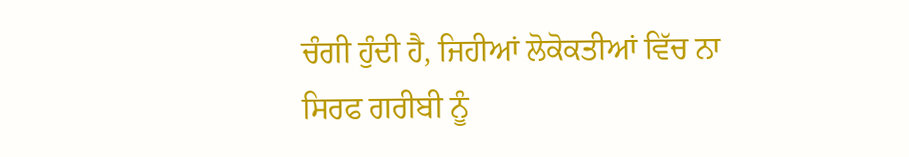ਚੰਗੀ ਹੁੰਦੀ ਹੈ, ਜਿਹੀਆਂ ਲੋਕੋਕਤੀਆਂ ਵਿੱਚ ਨਾ ਸਿਰਫ ਗਰੀਬੀ ਨੂੰ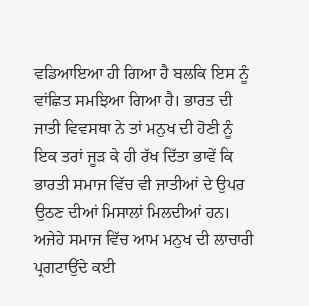ਵਡਿਆਇਆ ਹੀ ਗਿਆ ਹੈ ਬਲਕਿ ਇਸ ਨੂੰ ਵਾਂਛਿਤ ਸਮਝਿਆ ਗਿਆ ਹੈ। ਭਾਰਤ ਦੀ ਜਾਤੀ ਵਿਵਸਥਾ ਨੇ ਤਾਂ ਮਨੁਖ ਦੀ ਹੋਣੀ ਨੂੰ ਇਕ ਤਰਾਂ ਜੂੜ ਕੇ ਹੀ ਰੱਖ ਦਿੱਤਾ ਭਾਵੇਂ ਕਿ ਭਾਰਤੀ ਸਮਾਜ ਵਿੱਚ ਵੀ ਜਾਤੀਆਂ ਦੇ ਉਪਰ ਉਠਣ ਦੀਆਂ ਮਿਸਾਲਾਂ ਮਿਲਦੀਆਂ ਹਨ। ਅਜੇਹੇ ਸਮਾਜ ਵਿੱਚ ਆਮ ਮਨੁਖ ਦੀ ਲਾਚਾਰੀ ਪ੍ਰਗਟਾਉਂਦੇ ਕਈ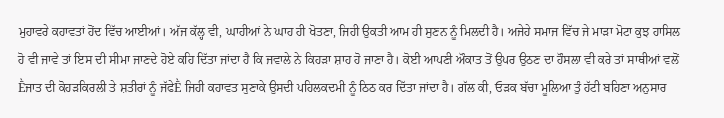ਮੁਹਾਵਰੇ ਕਹਾਵਤਾਂ ਹੋਂਦ ਵਿੱਚ ਆਈਆਂ। ਅੱਜ ਕੱਲ੍ਹ ਵੀ, ਘਾਹੀਆਂ ਨੇ ਘਾਹ ਹੀ ਖੋਤਣਾ, ਜਿਹੀ ਉਕਤੀ ਆਮ ਹੀ ਸੁਣਨ ਨੂੰ ਮਿਲਦੀ ਹੈ। ਅਜੇਹੇ ਸਮਾਜ ਵਿੱਚ ਜੇ ਮਾੜਾ ਮੋਟਾ ਕੁਝ ਹਾਸਿਲ ਹੋ ਵੀ ਜਾਵੇ ਤਾਂ ਇਸ ਦੀ ਸੀਮਾ ਜਾਣਦੇ ਹੋਏ ਕਹਿ ਦਿੱਤਾ ਜਾਂਦਾ ਹੈ ਕਿ ਜਵਾਲੇ ਨੇ ਕਿਹੜਾ ਸ਼ਾਹ ਹੋ ਜਾਣਾ ਹੈ। ਕੋਈ ਆਪਣੀ ਔਕਾਤ ਤੋਂ ਉਪਰ ਉਠਣ ਦਾ ਹੌਸਲਾ ਵੀ ਕਰੇ ਤਾਂ ਸਾਥੀਆਂ ਵਲੋਂ Ḕਜਾਤ ਦੀ ਕੋਹੜਕਿਰਲੀ ਤੇ ਸ਼ਤੀਰਾਂ ਨੂੰ ਜੱਫੇḔ ਜਿਹੀ ਕਹਾਵਤ ਸੁਣਾਕੇ ਉਸਦੀ ਪਹਿਲਕਦਮੀ ਨੂੰ ਠਿਠ ਕਰ ਦਿੱਤਾ ਜਾਂਦਾ ਹੈ। ਗੱਲ ਕੀ, ਓੜਕ ਬੱਚਾ ਮੂਲਿਆ ਤੁੰ ਹੱਟੀ ਬਹਿਣਾ ਅਨੁਸਾਰ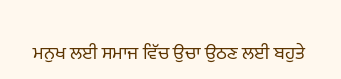ਮਨੁਖ ਲਈ ਸਮਾਜ ਵਿੱਚ ਉਚਾ ਉਠਣ ਲਈ ਬਹੁਤੇ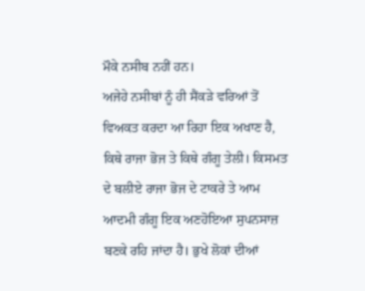ਮੌਕੇ ਨਸੀਬ ਨਹੀਂ ਹਨ।
ਅਜੇਹੇ ਨਸੀਬਾਂ ਨੂੰ ਹੀ ਸੈਂਕੜੇ ਵਰਿਆਂ ਤੋਂ ਵਿਅਕਤ ਕਰਦਾ ਆ ਰਿਹਾ ਇਕ ਅਖਾਣ ਹੈ, ਕਿਥੇ ਰਾਜਾ ਭੋਜ ਤੇ ਕਿਥੇ ਗੰਗੂ ਤੇਲੀ। ਕਿਸਮਤ ਦੇ ਬਲੀਏ ਰਾਜਾ ਭੋਜ ਦੇ ਟਾਕਰੇ ਤੇ ਆਮ ਆਦਮੀ ਗੰਗੂ ਇਕ ਅਣਹੋਇਆ ਸੁਪਨਸਾਜ਼ ਬਣਕੇ ਰਹਿ ਜਾਂਦਾ ਹੈ। ਭੁਖੇ ਲੋਕਾਂ ਦੀਆਂ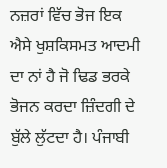ਨਜ਼ਰਾਂ ਵਿੱਚ ਭੋਜ ਇਕ ਐਸੇ ਖੁਸ਼ਕਿਸਮਤ ਆਦਮੀ ਦਾ ਨਾਂ ਹੈ ਜੋ ਢਿਡ ਭਰਕੇ ਭੋਜਨ ਕਰਦਾ ਜ਼ਿੰਦਗੀ ਦੇ ਬੁੱਲੇ ਲੁੱਟਦਾ ਹੈ। ਪੰਜਾਬੀ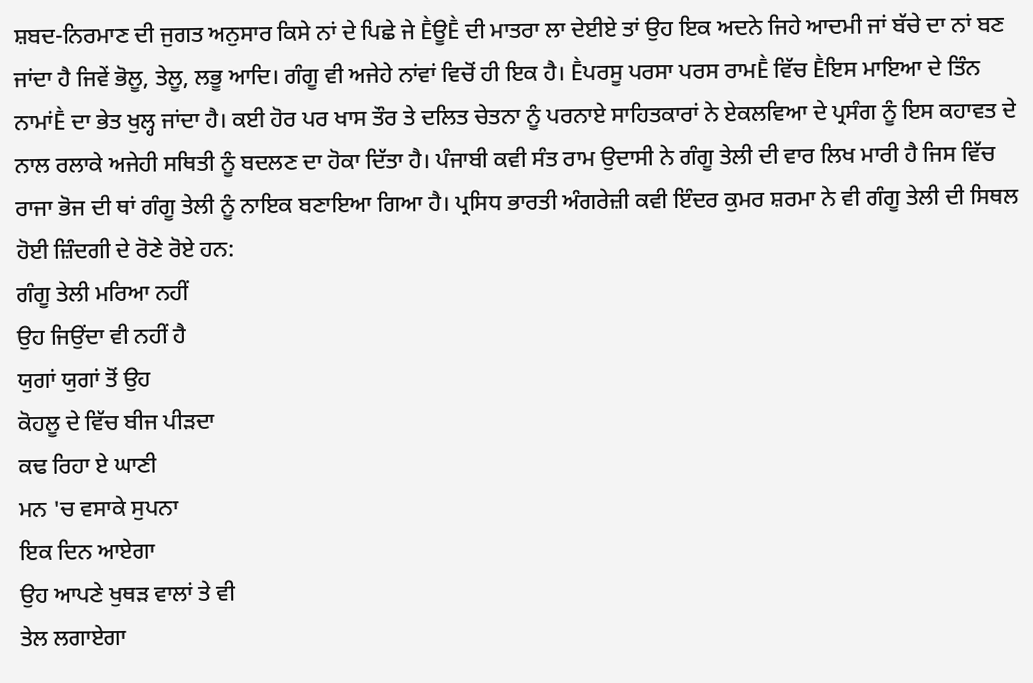ਸ਼ਬਦ-ਨਿਰਮਾਣ ਦੀ ਜੁਗਤ ਅਨੁਸਾਰ ਕਿਸੇ ਨਾਂ ਦੇ ਪਿਛੇ ਜੇ ḔਊḔ ਦੀ ਮਾਤਰਾ ਲਾ ਦੇਈਏ ਤਾਂ ਉਹ ਇਕ ਅਦਨੇ ਜਿਹੇ ਆਦਮੀ ਜਾਂ ਬੱਚੇ ਦਾ ਨਾਂ ਬਣ ਜਾਂਦਾ ਹੈ ਜਿਵੇਂ ਭੋਲੂ, ਤੇਲੂ, ਲਭੂ ਆਦਿ। ਗੰਗੂ ਵੀ ਅਜੇਹੇ ਨਾਂਵਾਂ ਵਿਚੋਂ ਹੀ ਇਕ ਹੈ। Ḕਪਰਸੂ ਪਰਸਾ ਪਰਸ ਰਾਮḔ ਵਿੱਚ Ḕਇਸ ਮਾਇਆ ਦੇ ਤਿੰਨ ਨਾਮਾਂḔ ਦਾ ਭੇਤ ਖੁਲ੍ਹ ਜਾਂਦਾ ਹੈ। ਕਈ ਹੋਰ ਪਰ ਖਾਸ ਤੌਰ ਤੇ ਦਲਿਤ ਚੇਤਨਾ ਨੂੰ ਪਰਨਾਏ ਸਾਹਿਤਕਾਰਾਂ ਨੇ ਏਕਲਵਿਆ ਦੇ ਪ੍ਰਸੰਗ ਨੂੰ ਇਸ ਕਹਾਵਤ ਦੇ ਨਾਲ ਰਲਾਕੇ ਅਜੇਹੀ ਸਥਿਤੀ ਨੂੰ ਬਦਲਣ ਦਾ ਹੋਕਾ ਦਿੱਤਾ ਹੈ। ਪੰਜਾਬੀ ਕਵੀ ਸੰਤ ਰਾਮ ਉਦਾਸੀ ਨੇ ਗੰਗੂ ਤੇਲੀ ਦੀ ਵਾਰ ਲਿਖ ਮਾਰੀ ਹੈ ਜਿਸ ਵਿੱਚ ਰਾਜਾ ਭੋਜ ਦੀ ਥਾਂ ਗੰਗੂ ਤੇਲੀ ਨੂੰ ਨਾਇਕ ਬਣਾਇਆ ਗਿਆ ਹੈ। ਪ੍ਰਸਿਧ ਭਾਰਤੀ ਅੰਗਰੇਜ਼ੀ ਕਵੀ ਇੰਦਰ ਕੁਮਰ ਸ਼ਰਮਾ ਨੇ ਵੀ ਗੰਗੂ ਤੇਲੀ ਦੀ ਸਿਥਲ ਹੋਈ ਜ਼ਿੰਦਗੀ ਦੇ ਰੋਣੇ ਰੋਏ ਹਨ:
ਗੰਗੂ ਤੇਲੀ ਮਰਿਆ ਨਹੀਂ
ਉਹ ਜਿਉਂਦਾ ਵੀ ਨਹੀਂ ਹੈ
ਯੁਗਾਂ ਯੁਗਾਂ ਤੋਂ ਉਹ
ਕੋਹਲੂ ਦੇ ਵਿੱਚ ਬੀਜ ਪੀੜਦਾ
ਕਢ ਰਿਹਾ ਏ ਘਾਣੀ
ਮਨ 'ਚ ਵਸਾਕੇ ਸੁਪਨਾ
ਇਕ ਦਿਨ ਆਏਗਾ
ਉਹ ਆਪਣੇ ਖੁਥੜ ਵਾਲਾਂ ਤੇ ਵੀ
ਤੇਲ ਲਗਾਏਗਾ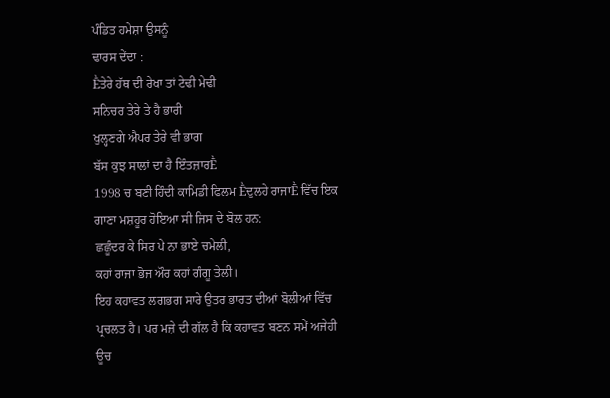ਪੰਡਿਤ ਹਮੇਸ਼ਾ ਉਸਨੂੰ
ਢਾਰਸ ਦੇਂਦਾ :
Ḕਤੇਰੇ ਹੱਥ ਦੀ ਰੇਖਾ ਤਾਂ ਟੇਢੀ ਮੇਢੀ
ਸਨਿਚਰ ਤੇਰੇ ਤੇ ਹੈ ਭਾਰੀ
ਖੁਲ੍ਹਣਗੇ ਐਪਰ ਤੇਰੇ ਵੀ ਭਾਗ
ਬੱਸ ਕੁਝ ਸਾਲਾਂ ਦਾ ਹੈ ਇੰਤਜ਼ਾਰḔ
1998 ਚ ਬਣੀ ਹਿੰਦੀ ਕਾਮਿਡੀ ਫਿਲਮ Ḕਦੁਲਹੇ ਰਾਜਾḔ ਵਿੱਚ ਇਕ ਗਾਣਾ ਮਸ਼ਹੂਰ ਹੋਇਆ ਸੀ ਜਿਸ ਦੇ ਬੋਲ ਹਨ:
ਛਛੂੰਦਰ ਕੇ ਸਿਰ ਪੇ ਨਾ ਭਾਏ ਚਮੇਲੀ,
ਕਹਾਂ ਰਾਜਾ ਭੋਜ ਔਰ ਕਹਾਂ ਗੰਗੂ ਤੇਲੀ।
ਇਹ ਕਹਾਵਤ ਲਗਭਗ ਸਾਰੇ ਉਤਰ ਭਾਰਤ ਦੀਆਂ ਬੋਲੀਆਂ ਵਿੱਚ ਪ੍ਰਚਲਤ ਹੈ। ਪਰ ਮਜ਼ੇ ਦੀ ਗੱਲ ਹੈ ਕਿ ਕਹਾਵਤ ਬਣਨ ਸਮੇਂ ਅਜੇਹੀ ਊਚ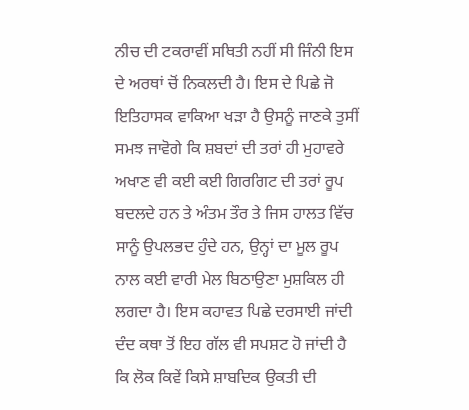ਨੀਚ ਦੀ ਟਕਰਾਵੀਂ ਸਥਿਤੀ ਨਹੀਂ ਸੀ ਜਿੰਨੀ ਇਸ ਦੇ ਅਰਥਾਂ ਚੋਂ ਨਿਕਲਦੀ ਹੈ। ਇਸ ਦੇ ਪਿਛੇ ਜੋ ਇਤਿਹਾਸਕ ਵਾਕਿਆ ਖੜਾ ਹੈ ਉਸਨੂੰ ਜਾਣਕੇ ਤੁਸੀਂ ਸਮਝ ਜਾਵੋਗੇ ਕਿ ਸ਼ਬਦਾਂ ਦੀ ਤਰਾਂ ਹੀ ਮੁਹਾਵਰੇ ਅਖਾਣ ਵੀ ਕਈ ਕਈ ਗਿਰਗਿਟ ਦੀ ਤਰਾਂ ਰੂਪ ਬਦਲਦੇ ਹਨ ਤੇ ਅੰਤਮ ਤੌਰ ਤੇ ਜਿਸ ਹਾਲਤ ਵਿੱਚ ਸਾਨੂੰ ਉਪਲਭਦ ਹੁੰਦੇ ਹਨ, ਉਨ੍ਹਾਂ ਦਾ ਮੂਲ ਰੂਪ ਨਾਲ ਕਈ ਵਾਰੀ ਮੇਲ ਬਿਠਾਉਣਾ ਮੁਸ਼ਕਿਲ ਹੀ ਲਗਦਾ ਹੈ। ਇਸ ਕਹਾਵਤ ਪਿਛੇ ਦਰਸਾਈ ਜਾਂਦੀ ਦੰਦ ਕਥਾ ਤੋਂ ਇਹ ਗੱਲ ਵੀ ਸਪਸ਼ਟ ਹੋ ਜਾਂਦੀ ਹੈ ਕਿ ਲੋਕ ਕਿਵੇਂ ਕਿਸੇ ਸ਼ਾਬਦਿਕ ਉਕਤੀ ਦੀ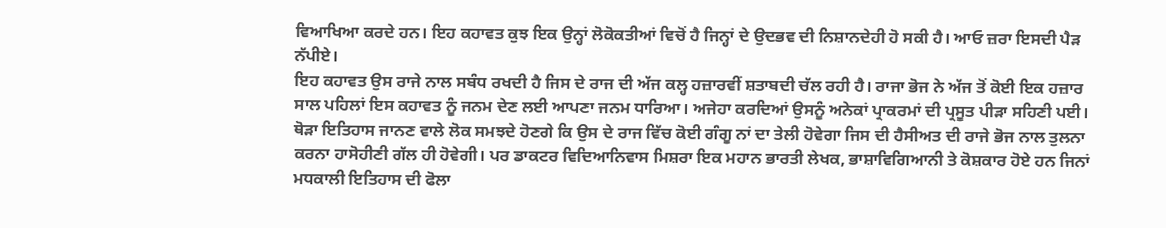ਵਿਆਖਿਆ ਕਰਦੇ ਹਨ। ਇਹ ਕਹਾਵਤ ਕੁਝ ਇਕ ਉਨ੍ਹਾਂ ਲੋਕੋਕਤੀਆਂ ਵਿਚੋਂ ਹੈ ਜਿਨ੍ਹਾਂ ਦੇ ਉਦਭਵ ਦੀ ਨਿਸ਼ਾਨਦੇਹੀ ਹੋ ਸਕੀ ਹੈ। ਆਓ ਜ਼ਰਾ ਇਸਦੀ ਪੈੜ ਨੱਪੀਏ।
ਇਹ ਕਹਾਵਤ ਉਸ ਰਾਜੇ ਨਾਲ ਸਬੰਧ ਰਖਦੀ ਹੈ ਜਿਸ ਦੇ ਰਾਜ ਦੀ ਅੱਜ ਕਲ੍ਹ ਹਜ਼ਾਰਵੀਂ ਸ਼ਤਾਬਦੀ ਚੱਲ ਰਹੀ ਹੈ। ਰਾਜਾ ਭੋਜ ਨੇ ਅੱਜ ਤੋਂ ਕੋਈ ਇਕ ਹਜ਼ਾਰ ਸਾਲ ਪਹਿਲਾਂ ਇਸ ਕਹਾਵਤ ਨੂੰ ਜਨਮ ਦੇਣ ਲਈ ਆਪਣਾ ਜਨਮ ਧਾਰਿਆ। ਅਜੇਹਾ ਕਰਦਿਆਂ ਉਸਨੂੰ ਅਨੇਕਾਂ ਪ੍ਰਾਕਰਮਾਂ ਦੀ ਪ੍ਰਸੂਤ ਪੀੜਾ ਸਹਿਣੀ ਪਈ। ਥੋੜਾ ਇਤਿਹਾਸ ਜਾਨਣ ਵਾਲੇ ਲੋਕ ਸਮਝਦੇ ਹੋਣਗੇ ਕਿ ਉਸ ਦੇ ਰਾਜ ਵਿੱਚ ਕੋਈ ਗੰਗੂ ਨਾਂ ਦਾ ਤੇਲੀ ਹੋਵੇਗਾ ਜਿਸ ਦੀ ਹੈਸੀਅਤ ਦੀ ਰਾਜੇ ਭੋਜ ਨਾਲ ਤੁਲਨਾ ਕਰਨਾ ਹਾਸੋਹੀਣੀ ਗੱਲ ਹੀ ਹੋਵੇਗੀ। ਪਰ ਡਾਕਟਰ ਵਿਦਿਆਨਿਵਾਸ ਮਿਸ਼ਰਾ ਇਕ ਮਹਾਨ ਭਾਰਤੀ ਲੇਖਕ, ਭਾਸ਼ਾਵਿਗਿਆਨੀ ਤੇ ਕੋਸ਼ਕਾਰ ਹੋਏ ਹਨ ਜਿਨਾਂ ਮਧਕਾਲੀ ਇਤਿਹਾਸ ਦੀ ਫੋਲਾ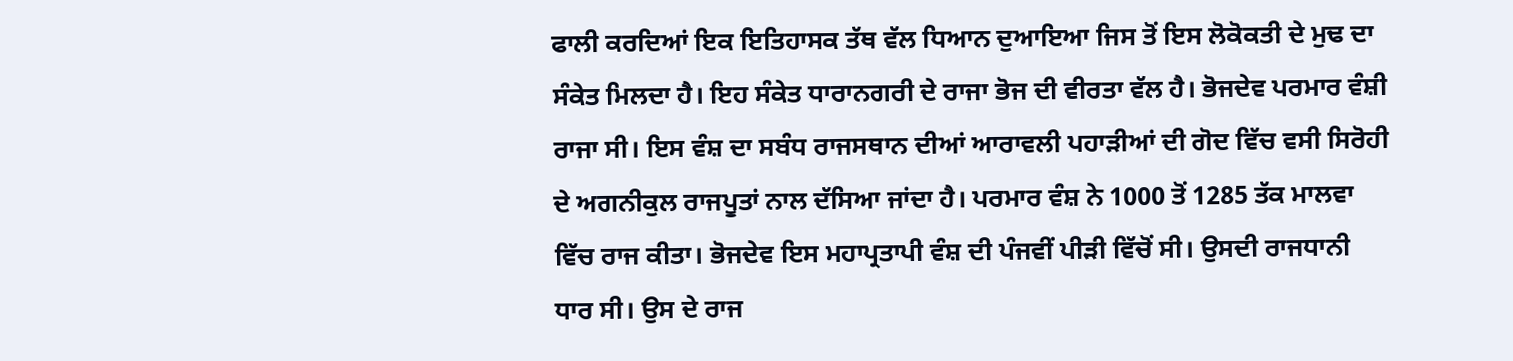ਫਾਲੀ ਕਰਦਿਆਂ ਇਕ ਇਤਿਹਾਸਕ ਤੱਥ ਵੱਲ ਧਿਆਨ ਦੁਆਇਆ ਜਿਸ ਤੋਂ ਇਸ ਲੋਕੋਕਤੀ ਦੇ ਮੁਢ ਦਾ ਸੰਕੇਤ ਮਿਲਦਾ ਹੈ। ਇਹ ਸੰਕੇਤ ਧਾਰਾਨਗਰੀ ਦੇ ਰਾਜਾ ਭੋਜ ਦੀ ਵੀਰਤਾ ਵੱਲ ਹੈ। ਭੋਜਦੇਵ ਪਰਮਾਰ ਵੰਸ਼ੀ ਰਾਜਾ ਸੀ। ਇਸ ਵੰਸ਼ ਦਾ ਸਬੰਧ ਰਾਜਸਥਾਨ ਦੀਆਂ ਆਰਾਵਲੀ ਪਹਾੜੀਆਂ ਦੀ ਗੋਦ ਵਿੱਚ ਵਸੀ ਸਿਰੋਹੀ ਦੇ ਅਗਨੀਕੁਲ ਰਾਜਪੂਤਾਂ ਨਾਲ ਦੱਸਿਆ ਜਾਂਦਾ ਹੈ। ਪਰਮਾਰ ਵੰਸ਼ ਨੇ 1000 ਤੋਂ 1285 ਤੱਕ ਮਾਲਵਾ ਵਿੱਚ ਰਾਜ ਕੀਤਾ। ਭੋਜਦੇਵ ਇਸ ਮਹਾਪ੍ਰਤਾਪੀ ਵੰਸ਼ ਦੀ ਪੰਜਵੀਂ ਪੀੜੀ ਵਿੱਚੋਂ ਸੀ। ਉਸਦੀ ਰਾਜਧਾਨੀ ਧਾਰ ਸੀ। ਉਸ ਦੇ ਰਾਜ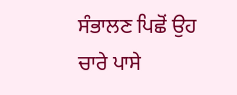ਸੰਭਾਲਣ ਪਿਛੋਂ ਉਹ ਚਾਰੇ ਪਾਸੇ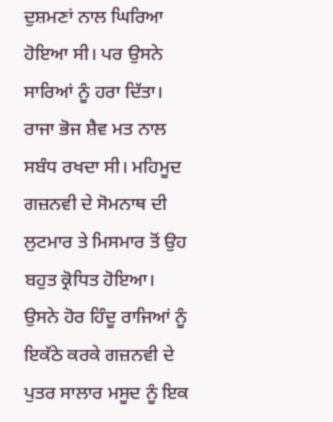ਦੁਸ਼ਮਣਾਂ ਨਾਲ ਘਿਰਿਆ ਹੋਇਆ ਸੀ। ਪਰ ਉਸਨੇ ਸਾਰਿਆਂ ਨੂੰ ਹਰਾ ਦਿੱਤਾ। ਰਾਜਾ ਭੋਜ ਸ਼ੈਵ ਮਤ ਨਾਲ ਸਬੰਧ ਰਖਦਾ ਸੀ। ਮਹਿਮੂਦ ਗਜ਼ਨਵੀ ਦੇ ਸੋਮਨਾਥ ਦੀ ਲੁਟਮਾਰ ਤੇ ਮਿਸਮਾਰ ਤੋਂ ਉਹ ਬਹੁਤ ਕ੍ਰੋਧਿਤ ਹੋਇਆ। ਉਸਨੇ ਹੋਰ ਹਿੰਦੂ ਰਾਜਿਆਂ ਨੂੰ ਇਕੱਠੇ ਕਰਕੇ ਗਜ਼ਨਵੀ ਦੇ ਪੁਤਰ ਸਾਲਾਰ ਮਸੂਦ ਨੂੰ ਇਕ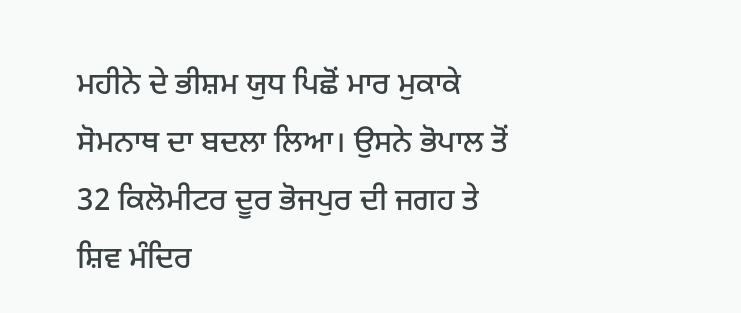ਮਹੀਨੇ ਦੇ ਭੀਸ਼ਮ ਯੁਧ ਪਿਛੋਂ ਮਾਰ ਮੁਕਾਕੇ ਸੋਮਨਾਥ ਦਾ ਬਦਲਾ ਲਿਆ। ਉਸਨੇ ਭੋਪਾਲ ਤੋਂ 32 ਕਿਲੋਮੀਟਰ ਦੂਰ ਭੋਜਪੁਰ ਦੀ ਜਗਹ ਤੇ ਸ਼ਿਵ ਮੰਦਿਰ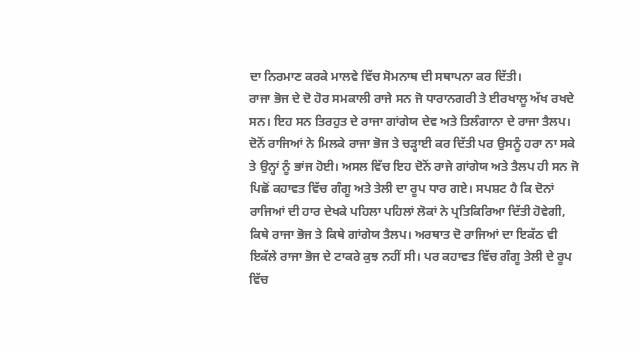ਦਾ ਨਿਰਮਾਣ ਕਰਕੇ ਮਾਲਵੇ ਵਿੱਚ ਸੋਮਨਾਥ ਦੀ ਸਥਾਪਨਾ ਕਰ ਦਿੱਤੀ।
ਰਾਜਾ ਭੋਜ ਦੇ ਦੋ ਹੋਰ ਸਮਕਾਲੀ ਰਾਜੇ ਸਨ ਜੋ ਧਾਰਾਨਗਰੀ ਤੇ ਈਰਖਾਲੂ ਅੱਖ ਰਖਦੇ ਸਨ। ਇਹ ਸਨ ਤਿਰਹੁਤ ਦੇ ਰਾਜਾ ਗਾਂਗੇਯ ਦੇਵ ਅਤੇ ਤਿਲੰਗਾਨਾ ਦੇ ਰਾਜਾ ਤੈਲਪ। ਦੋਨੋਂ ਰਾਜਿਆਂ ਨੇ ਮਿਲਕੇ ਰਾਜਾ ਭੋਜ ਤੇ ਚੜ੍ਹਾਈ ਕਰ ਦਿੱਤੀ ਪਰ ਉਸਨੂੰ ਹਰਾ ਨਾ ਸਕੇ ਤੇ ਉਨ੍ਹਾਂ ਨੂੰ ਭਾਂਜ ਹੋਈ। ਅਸਲ ਵਿੱਚ ਇਹ ਦੋਨੋਂ ਰਾਜੇ ਗਾਂਗੇਯ ਅਤੇ ਤੈਲਪ ਹੀ ਸਨ ਜੋ ਪਿਛੋਂ ਕਹਾਵਤ ਵਿੱਚ ਗੰਗੂ ਅਤੇ ਤੇਲੀ ਦਾ ਰੂਪ ਧਾਰ ਗਏ। ਸਪਸ਼ਟ ਹੈ ਕਿ ਦੋਨਾਂ ਰਾਜਿਆਂ ਦੀ ਹਾਰ ਦੇਖਕੇ ਪਹਿਲਾ ਪਹਿਲਾਂ ਲੋਕਾਂ ਨੇ ਪ੍ਰਤਿਕਿਰਿਆ ਦਿੱਤੀ ਹੋਵੇਗੀ, ਕਿਥੇ ਰਾਜਾ ਭੋਜ ਤੇ ਕਿਥੇ ਗਾਂਗੇਯ ਤੈਲਪ। ਅਰਥਾਤ ਦੋ ਰਾਜਿਆਂ ਦਾ ਇਕੱਠ ਵੀ ਇਕੱਲੇ ਰਾਜਾ ਭੋਜ ਦੇ ਟਾਕਰੇ ਕੁਝ ਨਹੀਂ ਸੀ। ਪਰ ਕਹਾਵਤ ਵਿੱਚ ਗੰਗੂ ਤੇਲੀ ਦੇ ਰੂਪ ਵਿੱਚ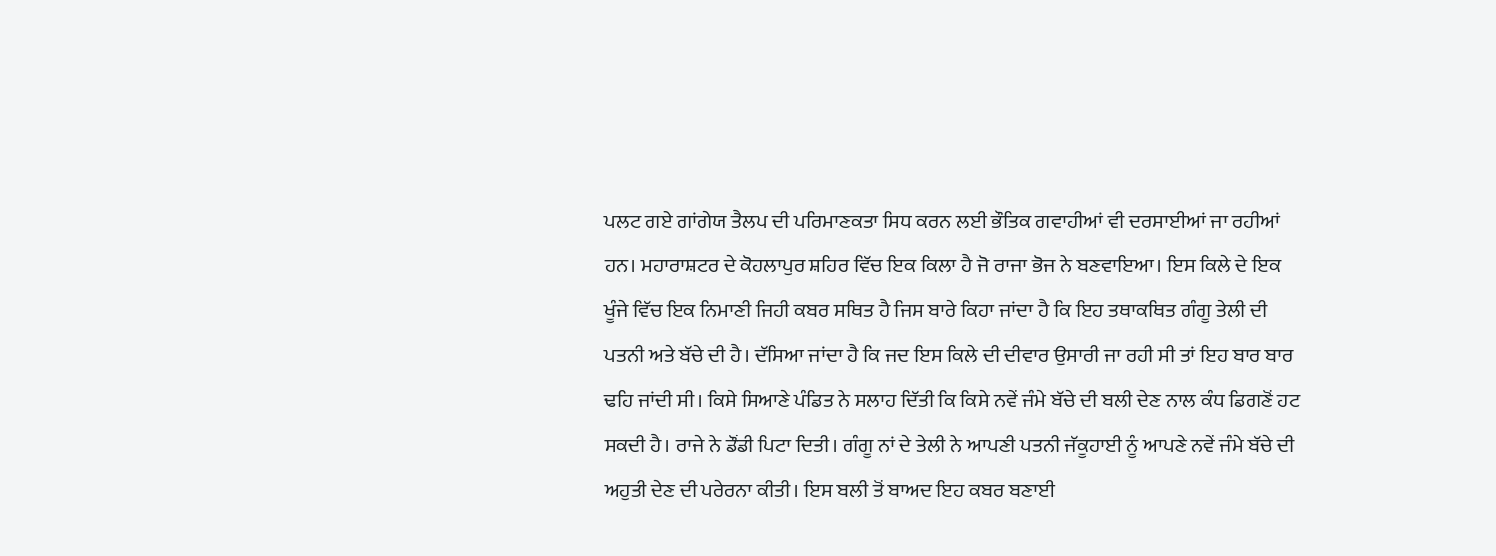ਪਲਟ ਗਏ ਗਾਂਗੇਯ ਤੈਲਪ ਦੀ ਪਰਿਮਾਣਕਤਾ ਸਿਧ ਕਰਨ ਲਈ ਭੌਤਿਕ ਗਵਾਹੀਆਂ ਵੀ ਦਰਸਾਈਆਂ ਜਾ ਰਹੀਆਂ ਹਨ। ਮਹਾਰਾਸ਼ਟਰ ਦੇ ਕੋਹਲਾਪੁਰ ਸ਼ਹਿਰ ਵਿੱਚ ਇਕ ਕਿਲਾ ਹੈ ਜੋ ਰਾਜਾ ਭੋਜ ਨੇ ਬਣਵਾਇਆ। ਇਸ ਕਿਲੇ ਦੇ ਇਕ ਖੂੰਜੇ ਵਿੱਚ ਇਕ ਨਿਮਾਣੀ ਜਿਹੀ ਕਬਰ ਸਥਿਤ ਹੈ ਜਿਸ ਬਾਰੇ ਕਿਹਾ ਜਾਂਦਾ ਹੈ ਕਿ ਇਹ ਤਥਾਕਥਿਤ ਗੰਗੂ ਤੇਲੀ ਦੀ ਪਤਨੀ ਅਤੇ ਬੱਚੇ ਦੀ ਹੈ। ਦੱਸਿਆ ਜਾਂਦਾ ਹੈ ਕਿ ਜਦ ਇਸ ਕਿਲੇ ਦੀ ਦੀਵਾਰ ਉਸਾਰੀ ਜਾ ਰਹੀ ਸੀ ਤਾਂ ਇਹ ਬਾਰ ਬਾਰ ਢਹਿ ਜਾਂਦੀ ਸੀ। ਕਿਸੇ ਸਿਆਣੇ ਪੰਡਿਤ ਨੇ ਸਲਾਹ ਦਿੱਤੀ ਕਿ ਕਿਸੇ ਨਵੇਂ ਜੰਮੇ ਬੱਚੇ ਦੀ ਬਲੀ ਦੇਣ ਨਾਲ ਕੰਧ ਡਿਗਣੋਂ ਹਟ ਸਕਦੀ ਹੈ। ਰਾਜੇ ਨੇ ਡੌਂਡੀ ਪਿਟਾ ਦਿਤੀ। ਗੰਗੂ ਨਾਂ ਦੇ ਤੇਲੀ ਨੇ ਆਪਣੀ ਪਤਨੀ ਜੱਕੂਹਾਈ ਨੂੰ ਆਪਣੇ ਨਵੇਂ ਜੰਮੇ ਬੱਚੇ ਦੀ ਅਹੁਤੀ ਦੇਣ ਦੀ ਪਰੇਰਨਾ ਕੀਤੀ। ਇਸ ਬਲੀ ਤੋਂ ਬਾਅਦ ਇਹ ਕਬਰ ਬਣਾਈ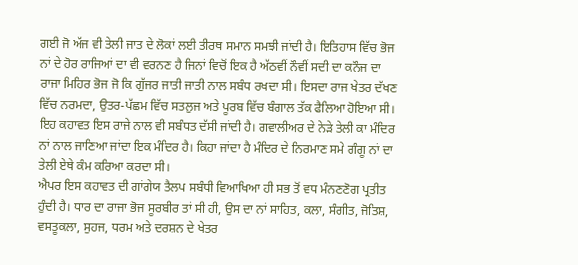ਗਈ ਜੋ ਅੱਜ ਵੀ ਤੇਲੀ ਜਾਤ ਦੇ ਲੋਕਾਂ ਲਈ ਤੀਰਥ ਸਮਾਨ ਸਮਝੀ ਜਾਂਦੀ ਹੈ। ਇਤਿਹਾਸ ਵਿੱਚ ਭੋਜ ਨਾਂ ਦੇ ਹੋਰ ਰਾਜਿਆਂ ਦਾ ਵੀ ਵਰਨਣ ਹੈ ਜਿਨਾਂ ਵਿਚੋਂ ਇਕ ਹੈ ਅੱਠਵੀਂ ਨੌਵੀਂ ਸਦੀ ਦਾ ਕਨੌਜ ਦਾ ਰਾਜਾ ਮਿਹਿਰ ਭੋਜ ਜੋ ਕਿ ਗੁੱਜਰ ਜਾਤੀ ਜਾਤੀ ਨਾਲ ਸਬੰਧ ਰਖਦਾ ਸੀ। ਇਸਦਾ ਰਾਜ ਖੇਤਰ ਦੱਖਣ ਵਿੱਚ ਨਰਮਦਾ, ਉਤਰ-ਪੱਛਮ ਵਿੱਚ ਸਤਲੁਜ ਅਤੇ ਪੂਰਬ ਵਿੱਚ ਬੰਗਾਲ ਤੱਕ ਫੈਲਿਆ ਹੋਇਆ ਸੀ। ਇਹ ਕਹਾਵਤ ਇਸ ਰਾਜੇ ਨਾਲ ਵੀ ਸਬੰਧਤ ਦੱਸੀ ਜਾਂਦੀ ਹੈ। ਗਵਾਲੀਅਰ ਦੇ ਨੇੜੇ ਤੇਲੀ ਕਾ ਮੰਦਿਰ ਨਾਂ ਨਾਲ ਜਾਣਿਆ ਜਾਂਦਾ ਇਕ ਮੰਦਿਰ ਹੈ। ਕਿਹਾ ਜਾਂਦਾ ਹੈ ਮੰਦਿਰ ਦੇ ਨਿਰਮਾਣ ਸਮੇ ਗੰਗੂ ਨਾਂ ਦਾ ਤੇਲੀ ਏਥੇ ਕੰਮ ਕਰਿਆ ਕਰਦਾ ਸੀ।
ਐਪਰ ਇਸ ਕਹਾਵਤ ਦੀ ਗਾਂਗੇਯ ਤੈਲਪ ਸਬੰਧੀ ਵਿਆਖਿਆ ਹੀ ਸਭ ਤੋਂ ਵਧ ਮੰਨਣਣੋਗ ਪ੍ਰਤੀਤ ਹੁੰਦੀ ਹੈ। ਧਾਰ ਦਾ ਰਾਜਾ ਭੋਜ ਸੂਰਬੀਰ ਤਾਂ ਸੀ ਹੀ, ਉਸ ਦਾ ਨਾਂ ਸਾਹਿਤ, ਕਲਾ, ਸੰਗੀਤ, ਜੋਤਿਸ਼, ਵਸਤੂਕਲਾ, ਸੁਹਜ, ਧਰਮ ਅਤੇ ਦਰਸ਼ਨ ਦੇ ਖੇਤਰ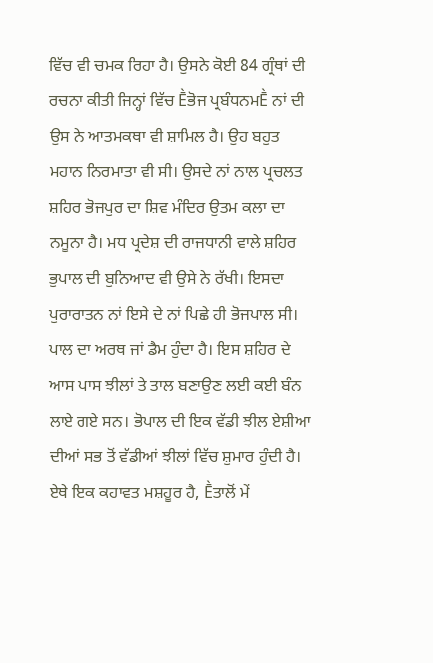ਵਿੱਚ ਵੀ ਚਮਕ ਰਿਹਾ ਹੈ। ਉਸਨੇ ਕੋਈ 84 ਗ੍ਰੰਥਾਂ ਦੀ ਰਚਨਾ ਕੀਤੀ ਜਿਨ੍ਹਾਂ ਵਿੱਚ Ḕਭੋਜ ਪ੍ਰਬੰਧਨਮḔ ਨਾਂ ਦੀ ਉਸ ਨੇ ਆਤਮਕਥਾ ਵੀ ਸ਼ਾਮਿਲ ਹੈ। ਉਹ ਬਹੁਤ ਮਹਾਨ ਨਿਰਮਾਤਾ ਵੀ ਸੀ। ਉਸਦੇ ਨਾਂ ਨਾਲ ਪ੍ਰਚਲਤ ਸ਼ਹਿਰ ਭੋਜਪੁਰ ਦਾ ਸ਼ਿਵ ਮੰਦਿਰ ਉਤਮ ਕਲਾ ਦਾ ਨਮੂਨਾ ਹੈ। ਮਧ ਪ੍ਰਦੇਸ਼ ਦੀ ਰਾਜਧਾਨੀ ਵਾਲੇ ਸ਼ਹਿਰ ਭੁਪਾਲ ਦੀ ਬੁਨਿਆਦ ਵੀ ਉਸੇ ਨੇ ਰੱਖੀ। ਇਸਦਾ ਪੁਰਾਰਾਤਨ ਨਾਂ ਇਸੇ ਦੇ ਨਾਂ ਪਿਛੇ ਹੀ ਭੋਜਪਾਲ ਸੀ। ਪਾਲ ਦਾ ਅਰਥ ਜਾਂ ਡੈਮ ਹੁੰਦਾ ਹੈ। ਇਸ ਸ਼ਹਿਰ ਦੇ ਆਸ ਪਾਸ ਝੀਲਾਂ ਤੇ ਤਾਲ ਬਣਾਉਣ ਲਈ ਕਈ ਬੰਨ ਲਾਏ ਗਏ ਸਨ। ਭੋਪਾਲ ਦੀ ਇਕ ਵੱਡੀ ਝੀਲ ਏਸ਼ੀਆ ਦੀਆਂ ਸਭ ਤੋਂ ਵੱਡੀਆਂ ਝੀਲਾਂ ਵਿੱਚ ਸ਼ੁਮਾਰ ਹੁੰਦੀ ਹੈ। ਏਥੇ ਇਕ ਕਹਾਵਤ ਮਸ਼ਹੂਰ ਹੈ, Ḕਤਾਲੋਂ ਮੇਂ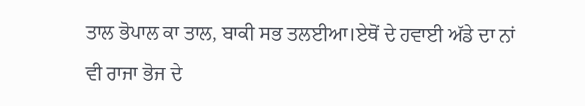ਤਾਲ ਭੋਪਾਲ ਕਾ ਤਾਲ, ਬਾਕੀ ਸਭ ਤਲਈਆ।ਏਥੋਂ ਦੇ ਹਵਾਈ ਅੱਡੇ ਦਾ ਨਾਂ ਵੀ ਰਾਜਾ ਭੋਜ ਦੇ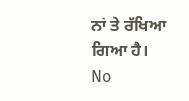ਨਾਂ ਤੇ ਰੱਖਿਆ ਗਿਆ ਹੈ।
No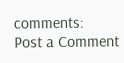comments:
Post a Comment